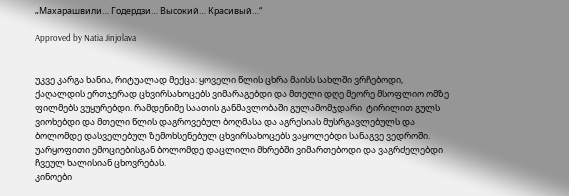„Махарашвили… Годердзи… Высокий… Красивый…“

Approved by Natia Jinjolava


უკვე კარგა ხანია, რიტუალად მექცა: ყოველი წლის ცხრა მაისს სახლში ვრჩებოდი, ქაღალდის ერთჯერად ცხვირსახოცებს ვიმარაგებდი და მთელი დღე მეორე მსოფლიო ომზე ფილმებს ვუყურებდი. რამდენიმე საათის განმავლობაში გულამომჯდარი  ტირილით გულს ვიოხებდი და მთელი წლის დაგროვებულ ბოღმასა და აგრესიას მუსრგავლებულს და ბოლომდე დასველებულ ზემოხსენებულ ცხვირსახოცებს ვაყოლებდი სანაგვე ვედროში. უარყოფითი ემოციებისგან ბოლომდე დაცლილი მხრებში ვიმართებოდი და ვაგრძელებდი ჩვეულ ხალისიან ცხოვრებას.
კინოები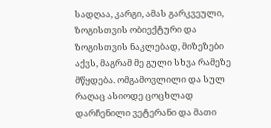სადღაა, კარგი, ამას გარკვეული, ზოგისთვის ობიექტური და ზოგისთვის ნაკლებად, მიზეზები აქვს, მაგრამ მე გული სხვა რამეზე მწყდება. ომგამოვლილი და სულ რაღაც ასიოდე ცოცხლად დარჩენილი ვეტერანი და მათი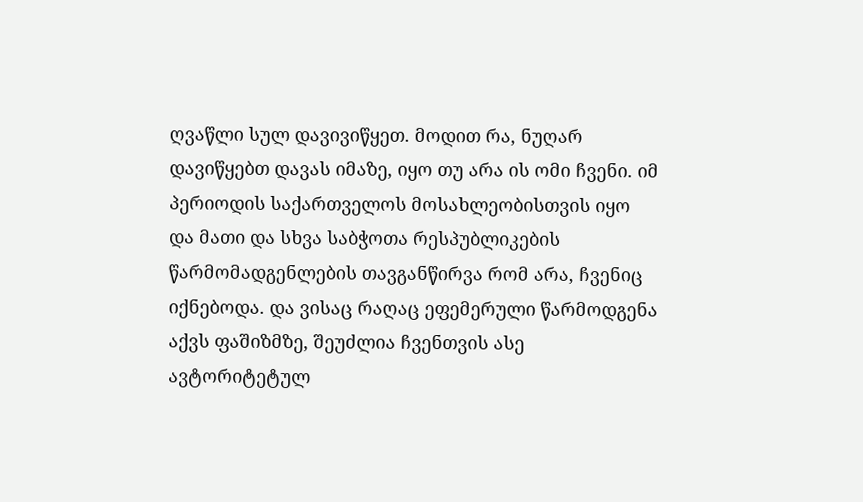ღვაწლი სულ დავივიწყეთ. მოდით რა, ნუღარ დავიწყებთ დავას იმაზე, იყო თუ არა ის ომი ჩვენი. იმ პერიოდის საქართველოს მოსახლეობისთვის იყო და მათი და სხვა საბჭოთა რესპუბლიკების წარმომადგენლების თავგანწირვა რომ არა, ჩვენიც იქნებოდა. და ვისაც რაღაც ეფემერული წარმოდგენა აქვს ფაშიზმზე, შეუძლია ჩვენთვის ასე ავტორიტეტულ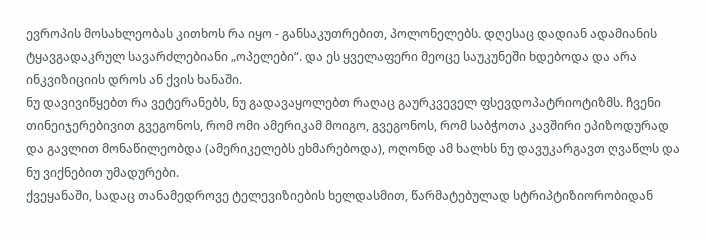ევროპის მოსახლეობას კითხოს რა იყო - განსაკუთრებით, პოლონელებს. დღესაც დადიან ადამიანის ტყავგადაკრულ სავარძლებიანი „ოპელები“. და ეს ყველაფერი მეოცე საუკუნეში ხდებოდა და არა ინკვიზიციის დროს ან ქვის ხანაში.
ნუ დავივიწყებთ რა ვეტერანებს, ნუ გადავაყოლებთ რაღაც გაურკვეველ ფსევდოპატრიოტიზმს. ჩვენი თინეიჯერებივით გვეგონოს, რომ ომი ამერიკამ მოიგო, გვეგონოს, რომ საბჭოთა კავშირი ეპიზოდურად და გავლით მონაწილეობდა (ამერიკელებს ეხმარებოდა), ოღონდ ამ ხალხს ნუ დავუკარგავთ ღვაწლს და ნუ ვიქნებით უმადურები.
ქვეყანაში, სადაც თანამედროვე ტელევიზიების ხელდასმით, წარმატებულად სტრიპტიზიორობიდან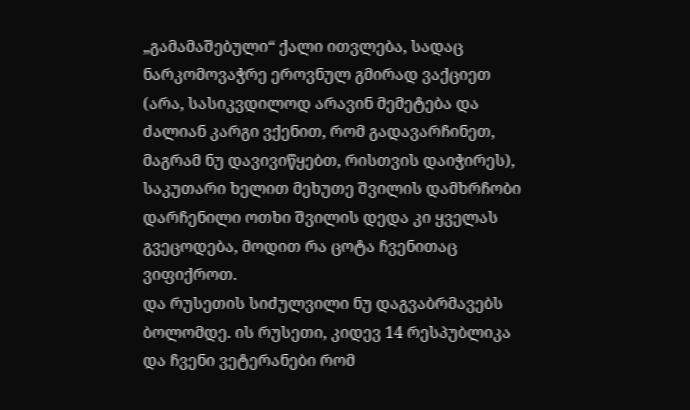„გამამაშებული“ ქალი ითვლება, სადაც ნარკომოვაჭრე ეროვნულ გმირად ვაქციეთ (არა, სასიკვდილოდ არავინ მემეტება და ძალიან კარგი ვქენით, რომ გადავარჩინეთ, მაგრამ ნუ დავივიწყებთ, რისთვის დაიჭირეს), საკუთარი ხელით მეხუთე შვილის დამხრჩობი დარჩენილი ოთხი შვილის დედა კი ყველას გვეცოდება, მოდით რა ცოტა ჩვენითაც ვიფიქროთ.
და რუსეთის სიძულვილი ნუ დაგვაბრმავებს ბოლომდე. ის რუსეთი, კიდევ 14 რესპუბლიკა და ჩვენი ვეტერანები რომ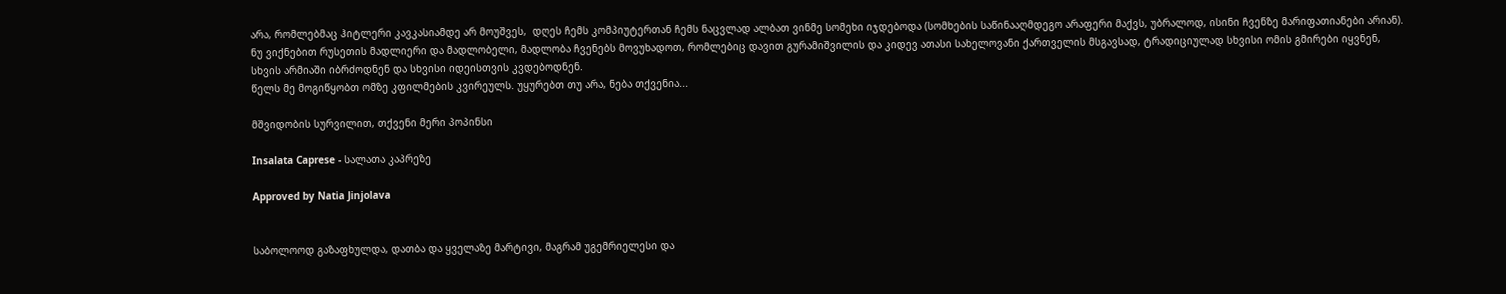არა, რომლებმაც ჰიტლერი კავკასიამდე არ მოუშვეს,  დღეს ჩემს კომპიუტერთან ჩემს ნაცვლად ალბათ ვინმე სომეხი იჯდებოდა (სომხების საწინააღმდეგო არაფერი მაქვს, უბრალოდ, ისინი ჩვენზე მარიფათიანები არიან). ნუ ვიქნებით რუსეთის მადლიერი და მადლობელი, მადლობა ჩვენებს მოვუხადოთ, რომლებიც დავით გურამიშვილის და კიდევ ათასი სახელოვანი ქართველის მსგავსად, ტრადიციულად სხვისი ომის გმირები იყვნენ, სხვის არმიაში იბრძოდნენ და სხვისი იდეისთვის კვდებოდნენ.
წელს მე მოგიწყობთ ომზე კფილმების კვირეულს. უყურებთ თუ არა, ნება თქვენია...

მშვიდობის სურვილით, თქვენი მერი პოპინსი

Insalata Caprese - სალათა კაპრეზე

Approved by Natia Jinjolava


საბოლოოდ გაზაფხულდა, დათბა და ყველაზე მარტივი, მაგრამ უგემრიელესი და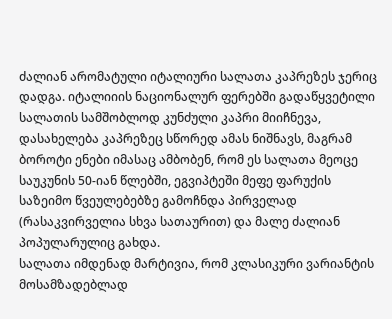ძალიან არომატული იტალიური სალათა კაპრეზეს ჯერიც დადგა. იტალიიის ნაციონალურ ფერებში გადაწყვეტილი სალათის სამშობლოდ კუნძული კაპრი მიიჩნევა, დასახელება კაპრეზეც სწორედ ამას ნიშნავს, მაგრამ ბოროტი ენები იმასაც ამბობენ, რომ ეს სალათა მეოცე საუკუნის 50-იან წლებში, ეგვიპტეში მეფე ფარუქის საზეიმო წვეულებებზე გამოჩნდა პირველად (რასაკვირველია სხვა სათაურით) და მალე ძალიან პოპულარულიც გახდა.
სალათა იმდენად მარტივია, რომ კლასიკური ვარიანტის მოსამზადებლად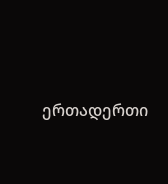ერთადერთი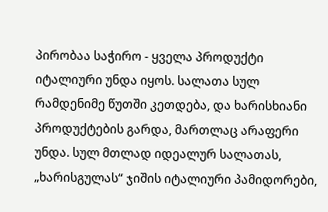პირობაა საჭირო - ყველა პროდუქტი იტალიური უნდა იყოს. სალათა სულ რამდენიმე წუთში კეთდება, და ხარისხიანი პროდუქტების გარდა, მართლაც არაფერი უნდა. სულ მთლად იდეალურ სალათას, „ხარისგულას“ ჯიშის იტალიური პამიდორები,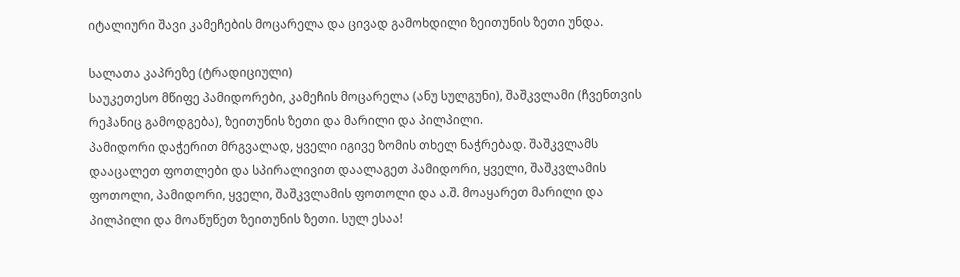იტალიური შავი კამეჩების მოცარელა და ცივად გამოხდილი ზეითუნის ზეთი უნდა.

სალათა კაპრეზე (ტრადიციული)
საუკეთესო მწიფე პამიდორები, კამეჩის მოცარელა (ანუ სულგუნი), შაშკვლამი (ჩვენთვის რეჰანიც გამოდგება), ზეითუნის ზეთი და მარილი და პილპილი.
პამიდორი დაჭერით მრგვალად, ყველი იგივე ზომის თხელ ნაჭრებად. შაშკვლამს დააცალეთ ფოთლები და სპირალივით დაალაგეთ პამიდორი, ყველი, შაშკვლამის ფოთოლი, პამიდორი, ყველი, შაშკვლამის ფოთოლი და ა.შ. მოაყარეთ მარილი და პილპილი და მოაწუწეთ ზეითუნის ზეთი. სულ ესაა!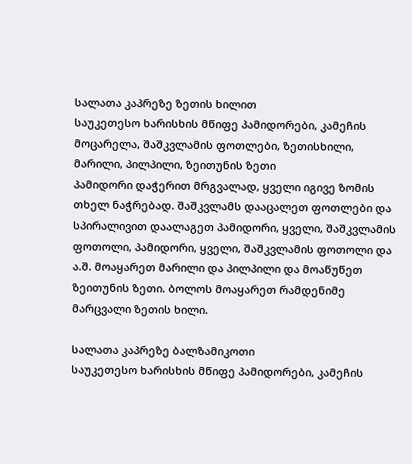სალათა კაპრეზე ზეთის ხილით
საუკეთესო ხარისხის მწიფე პამიდორები, კამეჩის მოცარელა, შაშკვლამის ფოთლები, ზეთისხილი, მარილი, პილპილი, ზეითუნის ზეთი
პამიდორი დაჭერით მრგვალად, ყველი იგივე ზომის თხელ ნაჭრებად. შაშკვლამს დააცალეთ ფოთლები და სპირალივით დაალაგეთ პამიდორი, ყველი, შაშკვლამის ფოთოლი, პამიდორი, ყველი, შაშკვლამის ფოთოლი და ა.შ. მოაყარეთ მარილი და პილპილი და მოაწუწეთ ზეითუნის ზეთი. ბოლოს მოაყარეთ რამდენიმე მარცვალი ზეთის ხილი.

სალათა კაპრეზე ბალზამიკოთი
საუკეთესო ხარისხის მწიფე პამიდორები, კამეჩის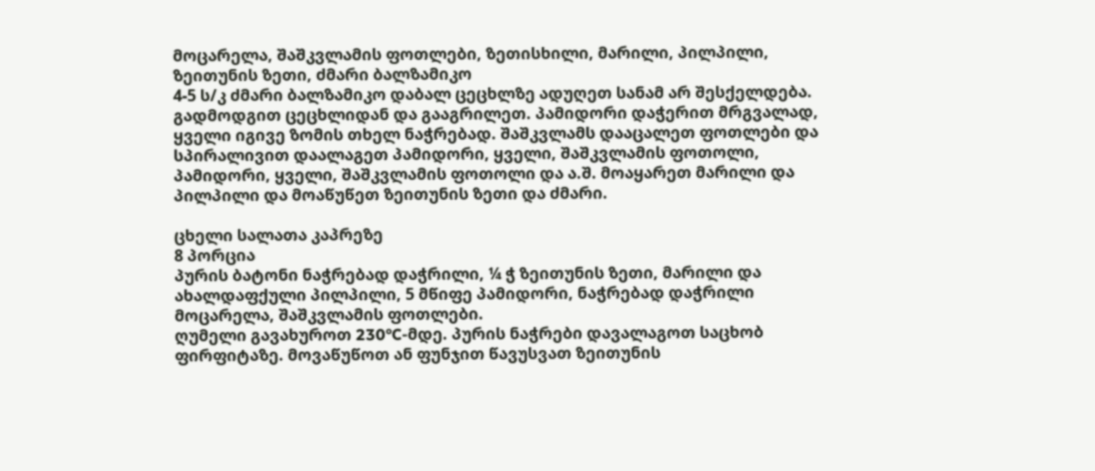მოცარელა, შაშკვლამის ფოთლები, ზეთისხილი, მარილი, პილპილი, ზეითუნის ზეთი, ძმარი ბალზამიკო
4-5 ს/კ ძმარი ბალზამიკო დაბალ ცეცხლზე ადუღეთ სანამ არ შესქელდება. გადმოდგით ცეცხლიდან და გააგრილეთ. პამიდორი დაჭერით მრგვალად, ყველი იგივე ზომის თხელ ნაჭრებად. შაშკვლამს დააცალეთ ფოთლები და სპირალივით დაალაგეთ პამიდორი, ყველი, შაშკვლამის ფოთოლი, პამიდორი, ყველი, შაშკვლამის ფოთოლი და ა.შ. მოაყარეთ მარილი და პილპილი და მოაწუწეთ ზეითუნის ზეთი და ძმარი.

ცხელი სალათა კაპრეზე
8 პორცია
პურის ბატონი ნაჭრებად დაჭრილი, ¼ ჭ ზეითუნის ზეთი, მარილი და ახალდაფქული პილპილი, 5 მწიფე პამიდორი, ნაჭრებად დაჭრილი მოცარელა, შაშკვლამის ფოთლები.
ღუმელი გავახუროთ 230°C-მდე. პურის ნაჭრები დავალაგოთ საცხობ ფირფიტაზე. მოვაწუწოთ ან ფუნჯით წავუსვათ ზეითუნის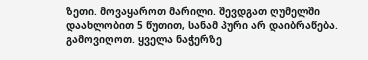ზეთი. მოვაყაროთ მარილი. შევდგათ ღუმელში დაახლობით 5 წუთით, სანამ პური არ დაიბრაწება. გამოვიღოთ. ყველა ნაჭერზე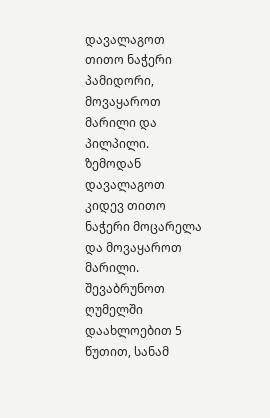დავალაგოთ თითო ნაჭერი პამიდორი, მოვაყაროთ მარილი და პილპილი. ზემოდან დავალაგოთ კიდევ თითო ნაჭერი მოცარელა და მოვაყაროთ მარილი. შევაბრუნოთ ღუმელში დაახლოებით 5 წუთით, სანამ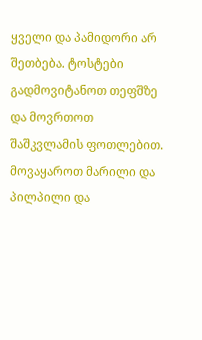ყველი და პამიდორი არ შეთბება. ტოსტები გადმოვიტანოთ თეფშზე და მოვრთოთ შაშკვლამის ფოთლებით. მოვაყაროთ მარილი და პილპილი და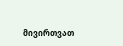მივირთვათ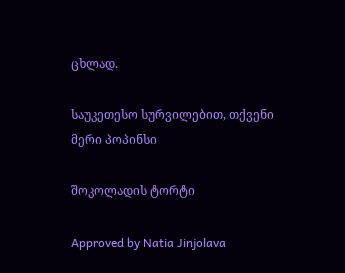ცხლად.

საუკეთესო სურვილებით, თქვენი მერი პოპინსი

შოკოლადის ტორტი

Approved by Natia Jinjolava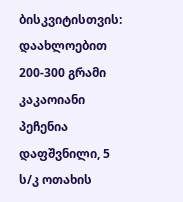ბისკვიტისთვის: დაახლოებით 200-300 გრამი კაკაოიანი პეჩენია დაფშვნილი, 5 ს/კ ოთახის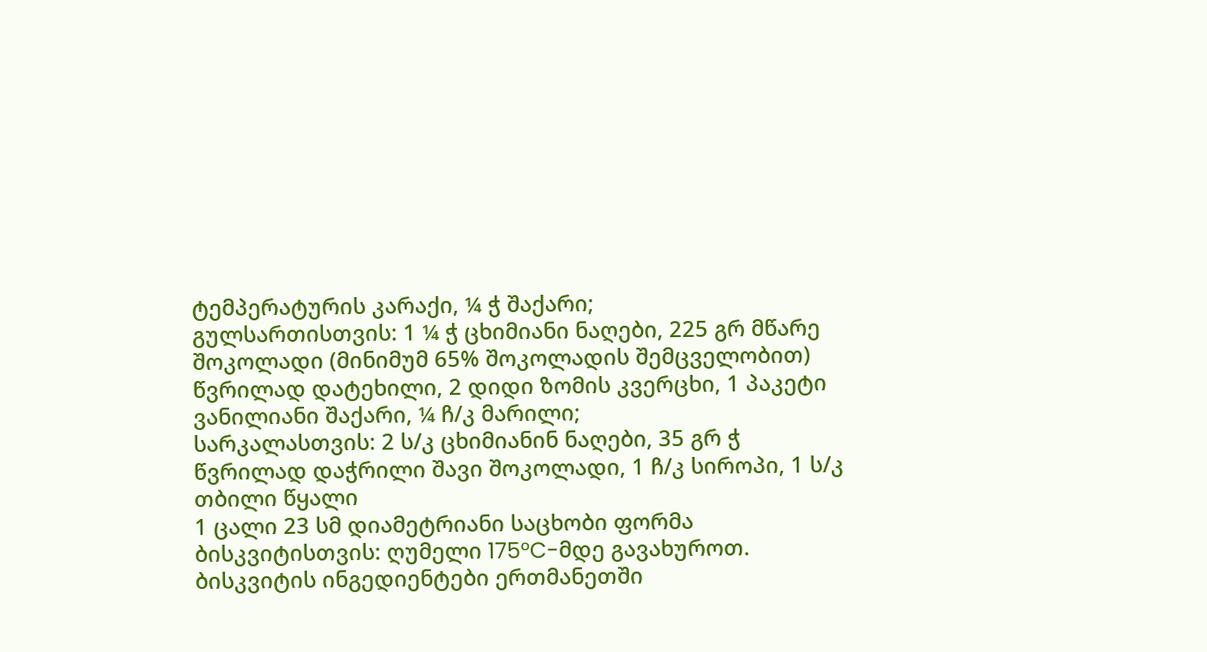ტემპერატურის კარაქი, ¼ ჭ შაქარი;
გულსართისთვის: 1 ¼ ჭ ცხიმიანი ნაღები, 225 გრ მწარე შოკოლადი (მინიმუმ 65% შოკოლადის შემცველობით) წვრილად დატეხილი, 2 დიდი ზომის კვერცხი, 1 პაკეტი ვანილიანი შაქარი, ¼ ჩ/კ მარილი;
სარკალასთვის: 2 ს/კ ცხიმიანინ ნაღები, 35 გრ ჭ წვრილად დაჭრილი შავი შოკოლადი, 1 ჩ/კ სიროპი, 1 ს/კ თბილი წყალი
1 ცალი 23 სმ დიამეტრიანი საცხობი ფორმა
ბისკვიტისთვის: ღუმელი 175°C-მდე გავახუროთ. ბისკვიტის ინგედიენტები ერთმანეთში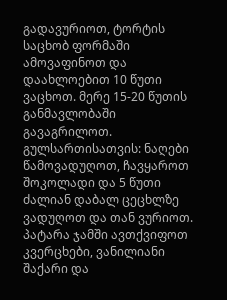გადავურიოთ, ტორტის საცხობ ფორმაში ამოვაფინოთ და დაახლოებით 10 წუთი ვაცხოთ. მერე 15-20 წუთის განმავლობაში გავაგრილოთ. გულსართისათვის: ნაღები წამოვადუღოთ, ჩავყაროთ შოკოლადი და 5 წუთი ძალიან დაბალ ცეცხლზე ვადუღოთ და თან ვურიოთ. პატარა ჯამში ავთქვიფოთ კვერცხები, ვანილიანი შაქარი და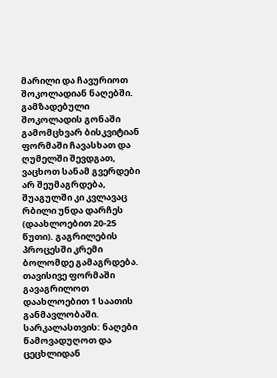მარილი და ჩავურიოთ შოკოლადიან ნაღებში. გამზადებული შოკოლადის გონაში გამომცხვარ ბისკვიტიან ფორმაში ჩავასხათ და ღუმელში შევდგათ, ვაცხოთ სანამ გვერდები არ შეუმაგრდება, შუაგულში კი კვლავაც რბილი უნდა დარჩეს (დაახლოებით 20-25 წუთი). გაგრილების პროცესში კრემი ბოლომდე გამაგრდება. თავისივე ფორმაში გავაგრილოთ დაახლოებით 1 საათის განმავლობაში. სარკალასთვის: ნაღები წამოვადუღოთ და ცეცხლიდან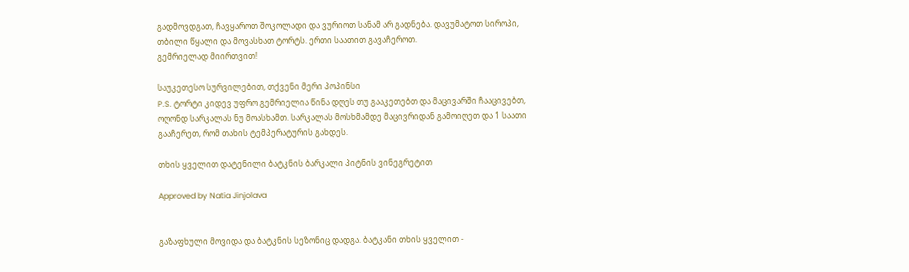გადმოვდგათ, ჩავყაროთ შოკოლადი და ვურიოთ სანამ არ გადნება. დავუმატოთ სიროპი, თბილი წყალი და მოვასხათ ტორტს. ერთი საათით გავაჩეროთ.
გემრიელად მიირთვით!

საუკეთესო სურვილებით, თქვენი მერი პოპინსი
P.S. ტორტი კიდევ უფრო გემრიელია წინა დღეს თუ გააკეთებთ და მაცივარში ჩააცივებთ, ოღონდ სარკალას ნუ მოასხამთ. სარკალას მოსხმამდე მაცივრიდან გამოიღეთ და 1 საათი გააჩერეთ, რომ თახის ტემპერატურის გახდეს.

თხის ყველით დატენილი ბატკნის ბარკალი პიტნის ვინეგრეტით

Approved by Natia Jinjolava


გაზაფხული მოვიდა და ბატკნის სეზონიც დადგა. ბატკანი თხის ყველით -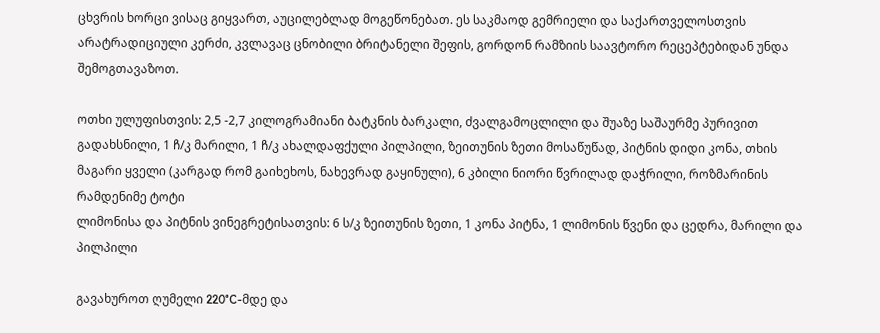ცხვრის ხორცი ვისაც გიყვართ, აუცილებლად მოგეწონებათ. ეს საკმაოდ გემრიელი და საქართველოსთვის არატრადიციული კერძი, კვლავაც ცნობილი ბრიტანელი შეფის, გორდონ რამზიის საავტორო რეცეპტებიდან უნდა შემოგთავაზოთ.

ოთხი ულუფისთვის: 2,5 -2,7 კილოგრამიანი ბატკნის ბარკალი, ძვალგამოცლილი და შუაზე საშაურმე პურივით გადახსნილი, 1 ჩ/კ მარილი, 1 ჩ/კ ახალდაფქული პილპილი, ზეითუნის ზეთი მოსაწუწად, პიტნის დიდი კონა, თხის მაგარი ყველი (კარგად რომ გაიხეხოს, ნახევრად გაყინული), 6 კბილი ნიორი წვრილად დაჭრილი, როზმარინის რამდენიმე ტოტი
ლიმონისა და პიტნის ვინეგრეტისათვის: 6 ს/კ ზეითუნის ზეთი, 1 კონა პიტნა, 1 ლიმონის წვენი და ცედრა, მარილი და პილპილი

გავახუროთ ღუმელი 220°C-მდე და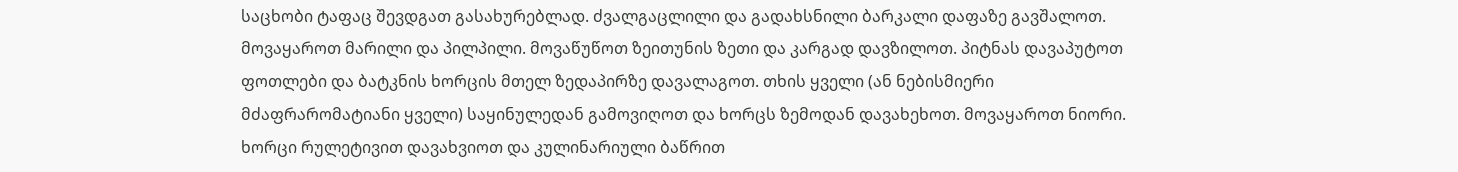საცხობი ტაფაც შევდგათ გასახურებლად. ძვალგაცლილი და გადახსნილი ბარკალი დაფაზე გავშალოთ. მოვაყაროთ მარილი და პილპილი. მოვაწუწოთ ზეითუნის ზეთი და კარგად დავზილოთ. პიტნას დავაპუტოთ ფოთლები და ბატკნის ხორცის მთელ ზედაპირზე დავალაგოთ. თხის ყველი (ან ნებისმიერი მძაფრარომატიანი ყველი) საყინულედან გამოვიღოთ და ხორცს ზემოდან დავახეხოთ. მოვაყაროთ ნიორი. ხორცი რულეტივით დავახვიოთ და კულინარიული ბაწრით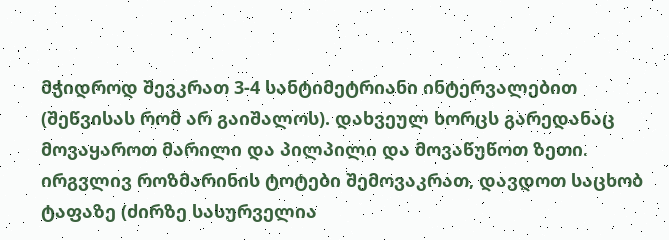მჭიდროდ შევკრათ 3-4 სანტიმეტრიანი ინტერვალებით (შეწვისას რომ არ გაიშალოს). დახვეულ ხორცს გარედანაც მოვაყაროთ მარილი და პილპილი და მოვაწუწოთ ზეთი. ირგვლივ როზმარინის ტოტები შემოვაკრათ, დავდოთ საცხობ ტაფაზე (ძირზე სასურველია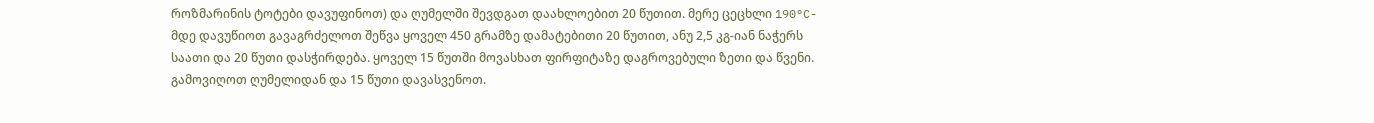როზმარინის ტოტები დავუფინოთ) და ღუმელში შევდგათ დაახლოებით 20 წუთით. მერე ცეცხლი 190°C-მდე დავუწიოთ გავაგრძელოთ შეწვა ყოველ 450 გრამზე დამატებითი 20 წუთით, ანუ 2,5 კგ-იან ნაჭერს საათი და 20 წუთი დასჭირდება. ყოველ 15 წუთში მოვასხათ ფირფიტაზე დაგროვებული ზეთი და წვენი. გამოვიღოთ ღუმელიდან და 15 წუთი დავასვენოთ.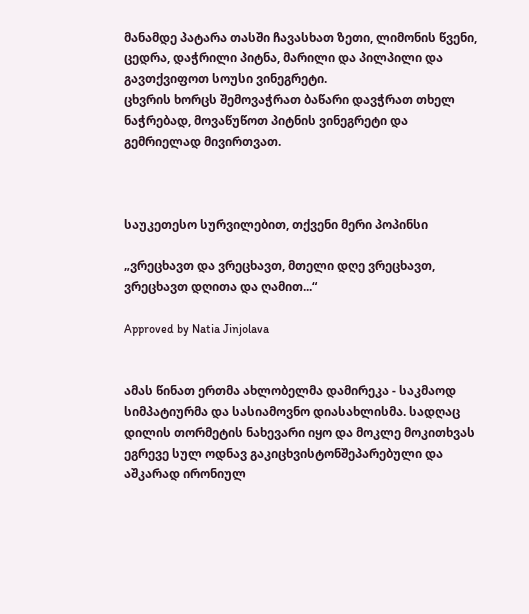მანამდე პატარა თასში ჩავასხათ ზეთი, ლიმონის წვენი, ცედრა, დაჭრილი პიტნა, მარილი და პილპილი და გავთქვიფოთ სოუსი ვინეგრეტი.
ცხვრის ხორცს შემოვაჭრათ ბაწარი დავჭრათ თხელ ნაჭრებად, მოვაწუწოთ პიტნის ვინეგრეტი და გემრიელად მივირთვათ.



საუკეთესო სურვილებით, თქვენი მერი პოპინსი

„ვრეცხავთ და ვრეცხავთ, მთელი დღე ვრეცხავთ, ვრეცხავთ დღითა და ღამით...“

Approved by Natia Jinjolava


ამას წინათ ერთმა ახლობელმა დამირეკა - საკმაოდ სიმპატიურმა და სასიამოვნო დიასახლისმა. სადღაც დილის თორმეტის ნახევარი იყო და მოკლე მოკითხვას ეგრევე სულ ოდნავ გაკიცხვისტონშეპარებული და აშკარად ირონიულ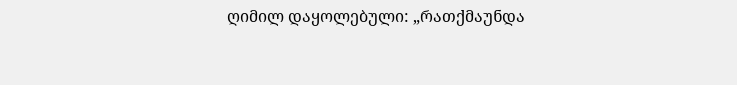ღიმილ დაყოლებული: „რათქმაუნდა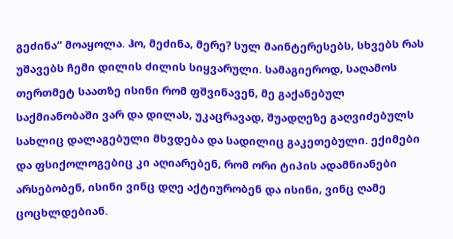გეძინა“ მოაყოლა. ჰო, მეძინა, მერე? სულ მაინტერესებს, სხვებს რას უშავებს ჩემი დილის ძილის სიყვარული. სამაგიეროდ, საღამოს თერთმეტ საათზე ისინი რომ ფშვინავენ, მე გაქანებულ საქმიანობაში ვარ და დილას, უკაცრავად, შუადღეზე გაღვიძებულს სახლიც დალაგებული მხვდება და სადილიც გაკეთებული. ექიმები და ფსიქოლოგებიც კი აღიარებენ, რომ ორი ტიპის ადამნიანები არსებობენ, ისინი ვინც დღე აქტიურობენ და ისინი, ვინც ღამე ცოცხლდებიან.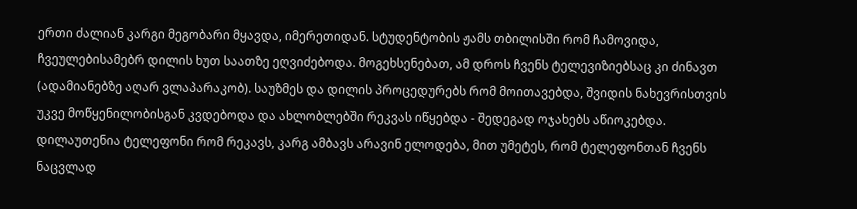ერთი ძალიან კარგი მეგობარი მყავდა, იმერეთიდან. სტუდენტობის ჟამს თბილისში რომ ჩამოვიდა, ჩვეულებისამებრ დილის ხუთ საათზე ეღვიძებოდა. მოგეხსენებათ, ამ დროს ჩვენს ტელევიზიებსაც კი ძინავთ (ადამიანებზე აღარ ვლაპარაკობ). საუზმეს და დილის პროცედურებს რომ მოითავებდა, შვიდის ნახევრისთვის უკვე მოწყენილობისგან კვდებოდა და ახლობლებში რეკვას იწყებდა - შედეგად ოჯახებს აწიოკებდა. დილაუთენია ტელეფონი რომ რეკავს, კარგ ამბავს არავინ ელოდება, მით უმეტეს, რომ ტელეფონთან ჩვენს ნაცვლად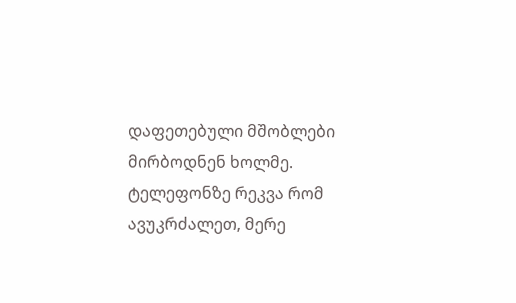დაფეთებული მშობლები მირბოდნენ ხოლმე. ტელეფონზე რეკვა რომ ავუკრძალეთ, მერე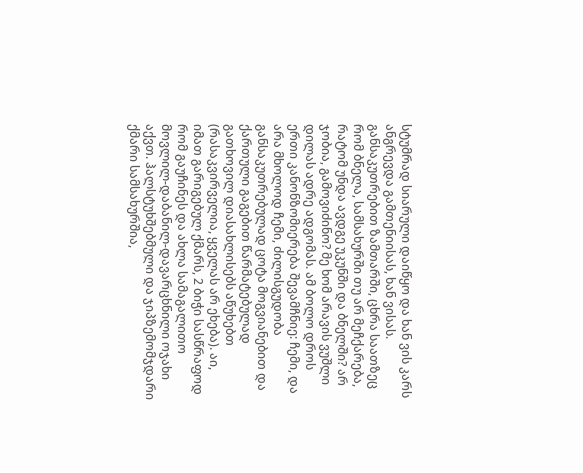სტუმრად სიარული დაიწყო და ხან ვის კარს ანგრევდა გამთენიისას, ხან ვისას.
განსაკუთრებით ზამთარში, ცხრა საათზეც რომ ბნელა, სამსახურში თუ არ მეჩქარება, რატომ უნდა ავდგე უკუნში და ბნელში? არ ჯობია, გამოვიძინო? მე ხომ არავის ვუშლი დილას ადრე ადგომას. ამ ბოლო დროს ერთი კანონზომიერება შევამჩნიე: ჩემი, და არა მხოლოდ ჩემი, ძილისგუდობა განსაკუთრებულად ცოტა მოგვიანებით და ქართული გაგებით წარმატებულად გათხოვილ დიასახლისებს აწუხებთ (რასაკვირველია, ყველას არ ეხება). აი, იმათ გარიგებულ ქმარს, 2 ბიჭი სასწრაფოდ რომ გაუჩინეს და ახლა სამაგალითო მოვლილ-დაბანილ-დავარცხნილი ოჯახი აქვთ. ჰალსტუხშებმული და ჯიპზემომჯდარი ქმარი სამსახურშია,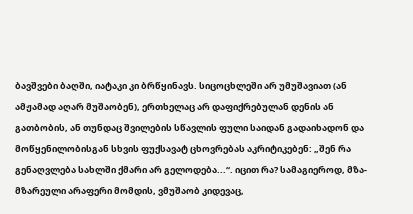ბავშვები ბაღში, იატაკი კი ბრწყინავს. სიცოცხლეში არ უმუშავიათ (ან ამჟამად აღარ მუშაობენ), ერთხელაც არ დაფიქრებულან დენის ან გათბობის, ან თუნდაც შვილების სწავლის ფული საიდან გადაიხადონ და მოწყენილობისგან სხვის ფუქსავატ ცხოვრებას აკრიტიკებენ: „შენ რა გენაღვლება სახლში ქმარი არ გელოდება...“. იცით რა? სამაგიეროდ, მზა-მზარეული არაფერი მომდის, ვმუშაობ კიდევაც,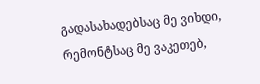გადასახადებსაც მე ვიხდი, რემონტსაც მე ვაკეთებ,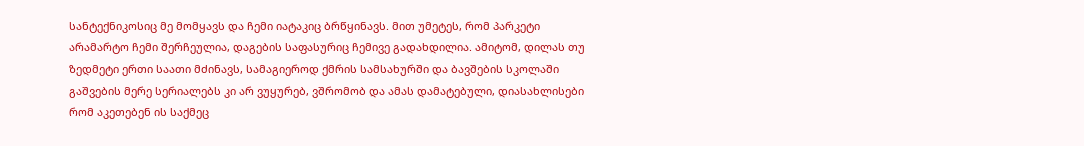სანტექნიკოსიც მე მომყავს და ჩემი იატაკიც ბრწყინავს. მით უმეტეს, რომ პარკეტი არამარტო ჩემი შერჩეულია, დაგების საფასურიც ჩემივე გადახდილია. ამიტომ, დილას თუ ზედმეტი ერთი საათი მძინავს, სამაგიეროდ ქმრის სამსახურში და ბავშების სკოლაში გაშვების მერე სერიალებს კი არ ვუყურებ, ვშრომობ და ამას დამატებული, დიასახლისები რომ აკეთებენ ის საქმეც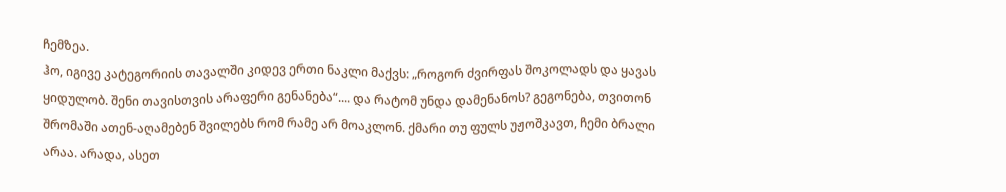ჩემზეა.
ჰო, იგივე კატეგორიის თავალში კიდევ ერთი ნაკლი მაქვს: „როგორ ძვირფას შოკოლადს და ყავას ყიდულობ. შენი თავისთვის არაფერი გენანება“.... და რატომ უნდა დამენანოს? გეგონება, თვითონ შრომაში ათენ-აღამებენ შვილებს რომ რამე არ მოაკლონ. ქმარი თუ ფულს უჟოშკავთ, ჩემი ბრალი არაა. არადა, ასეთ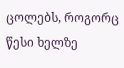ცოლებს, როგორც წესი ხელზე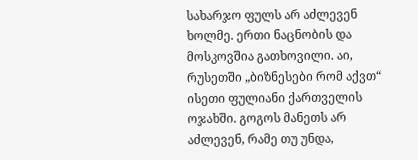სახარჯო ფულს არ აძლევენ ხოლმე. ერთი ნაცნობის და მოსკოვშია გათხოვილი. აი, რუსეთში „ბიზნესები რომ აქვთ“ ისეთი ფულიანი ქართველის ოჯახში. გოგოს მანეთს არ აძლევენ, რამე თუ უნდა,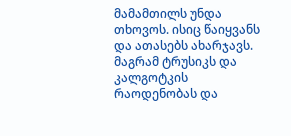მამამთილს უნდა თხოვოს. ისიც წაიყვანს და ათასებს ახარჯავს. მაგრამ ტრუსიკს და კალგოტკის რაოდენობას და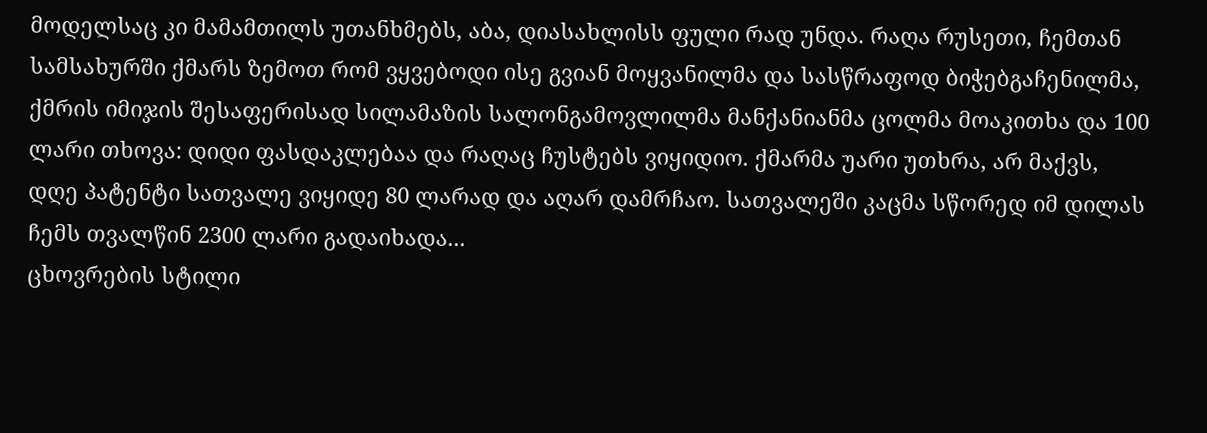მოდელსაც კი მამამთილს უთანხმებს, აბა, დიასახლისს ფული რად უნდა. რაღა რუსეთი, ჩემთან სამსახურში ქმარს ზემოთ რომ ვყვებოდი ისე გვიან მოყვანილმა და სასწრაფოდ ბიჭებგაჩენილმა, ქმრის იმიჯის შესაფერისად სილამაზის სალონგამოვლილმა მანქანიანმა ცოლმა მოაკითხა და 100 ლარი თხოვა: დიდი ფასდაკლებაა და რაღაც ჩუსტებს ვიყიდიო. ქმარმა უარი უთხრა, არ მაქვს, დღე პატენტი სათვალე ვიყიდე 80 ლარად და აღარ დამრჩაო. სათვალეში კაცმა სწორედ იმ დილას ჩემს თვალწინ 2300 ლარი გადაიხადა...
ცხოვრების სტილი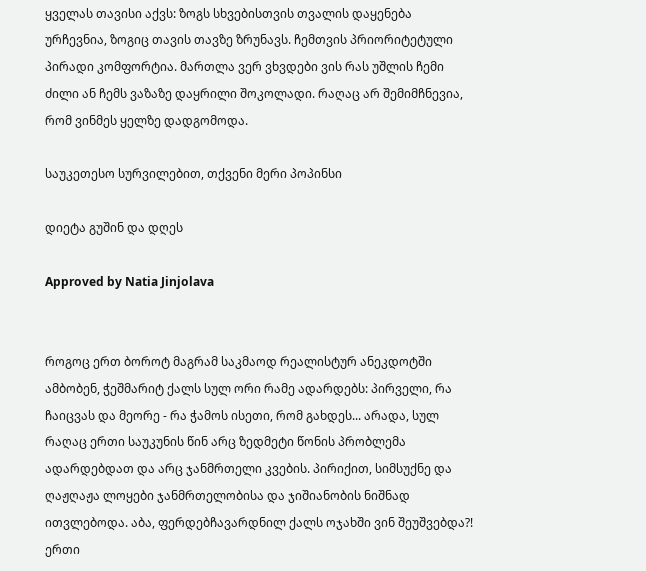ყველას თავისი აქვს: ზოგს სხვებისთვის თვალის დაყენება ურჩევნია, ზოგიც თავის თავზე ზრუნავს. ჩემთვის პრიორიტეტული პირადი კომფორტია. მართლა ვერ ვხვდები ვის რას უშლის ჩემი ძილი ან ჩემს ვაზაზე დაყრილი შოკოლადი. რაღაც არ შემიმჩნევია, რომ ვინმეს ყელზე დადგომოდა.

საუკეთესო სურვილებით, თქვენი მერი პოპინსი

დიეტა გუშინ და დღეს

Approved by Natia Jinjolava


როგოც ერთ ბოროტ მაგრამ საკმაოდ რეალისტურ ანეკდოტში ამბობენ, ჭეშმარიტ ქალს სულ ორი რამე ადარდებს: პირველი, რა ჩაიცვას და მეორე - რა ჭამოს ისეთი, რომ გახდეს... არადა, სულ რაღაც ერთი საუკუნის წინ არც ზედმეტი წონის პრობლემა ადარდებდათ და არც ჯანმრთელი კვების. პირიქით, სიმსუქნე და ღაჟღაჟა ლოყები ჯანმრთელობისა და ჯიშიანობის ნიშნად ითვლებოდა. აბა, ფერდებჩავარდნილ ქალს ოჯახში ვინ შეუშვებდა?! ერთი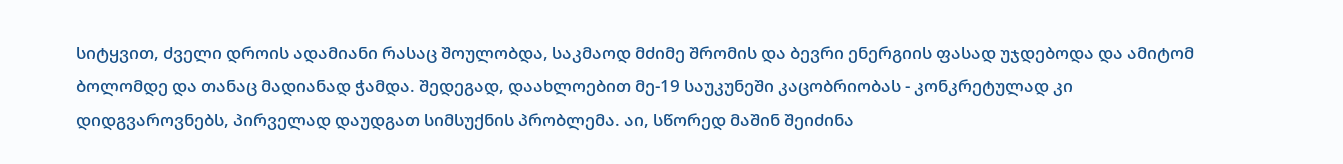სიტყვით, ძველი დროის ადამიანი რასაც შოულობდა, საკმაოდ მძიმე შრომის და ბევრი ენერგიის ფასად უჯდებოდა და ამიტომ ბოლომდე და თანაც მადიანად ჭამდა. შედეგად, დაახლოებით მე-19 საუკუნეში კაცობრიობას - კონკრეტულად კი დიდგვაროვნებს, პირველად დაუდგათ სიმსუქნის პრობლემა. აი, სწორედ მაშინ შეიძინა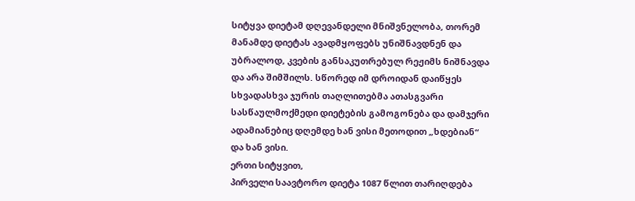სიტყვა დიეტამ დღევანდელი მნიშვნელობა, თორემ მანამდე დიეტას ავადმყოფებს უნიშნავდნენ და უბრალოდ, კვების განსაკუთრებულ რეჟიმს ნიშნავდა და არა შიმშილს. სწორედ იმ დროიდან დაიწყეს სხვადასხვა ჯურის თაღლითებმა ათასგვარი სასწაულმოქმედი დიეტების გამოგონება და დამჯერი ადამიანებიც დღემდე ხან ვისი მეთოდით „ხდებიან“ და ხან ვისი.
ერთი სიტყვით,
პირველი საავტორო დიეტა 1087 წლით თარიღდება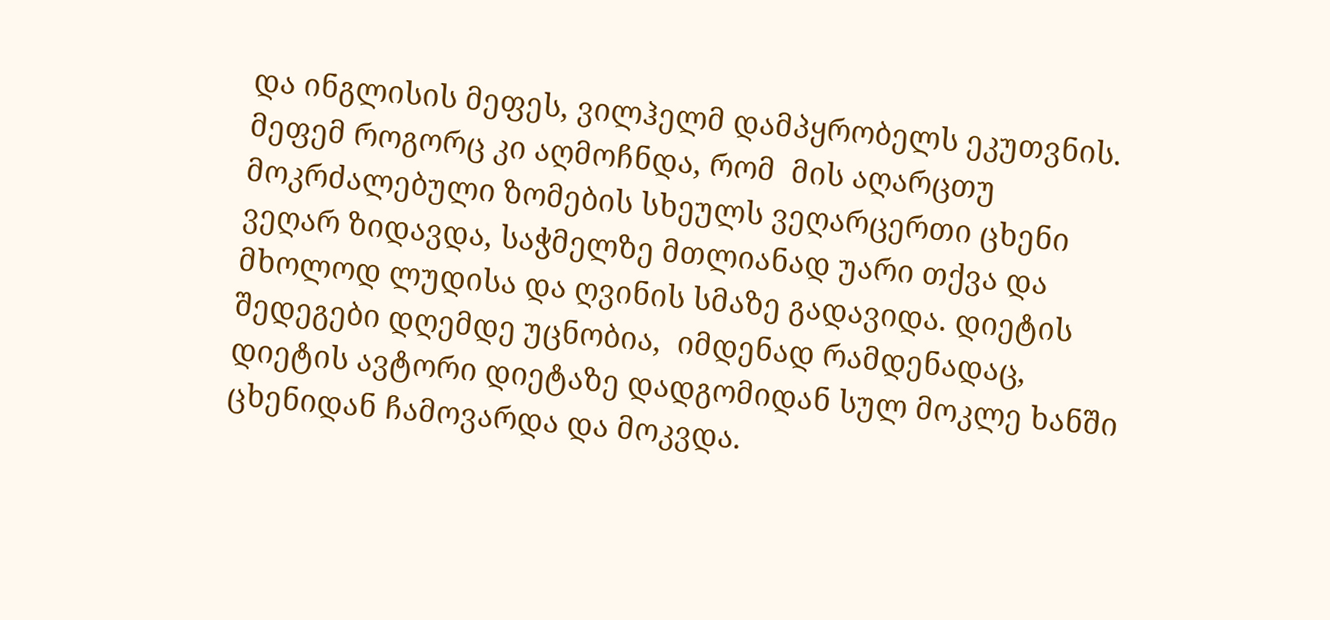და ინგლისის მეფეს, ვილჰელმ დამპყრობელს ეკუთვნის. მეფემ როგორც კი აღმოჩნდა, რომ  მის აღარცთუ მოკრძალებული ზომების სხეულს ვეღარცერთი ცხენი ვეღარ ზიდავდა, საჭმელზე მთლიანად უარი თქვა და მხოლოდ ლუდისა და ღვინის სმაზე გადავიდა. დიეტის შედეგები დღემდე უცნობია,  იმდენად რამდენადაც, დიეტის ავტორი დიეტაზე დადგომიდან სულ მოკლე ხანში ცხენიდან ჩამოვარდა და მოკვდა.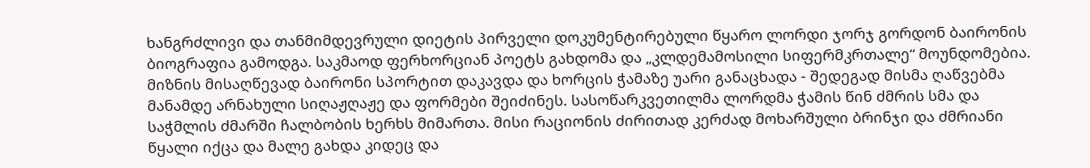ხანგრძლივი და თანმიმდევრული დიეტის პირველი დოკუმენტირებული წყარო ლორდი ჯორჯ გორდონ ბაირონის ბიოგრაფია გამოდგა. საკმაოდ ფერხორციან პოეტს გახდომა და „კლდემამოსილი სიფერმკრთალე“ მოუნდომებია. მიზნის მისაღწევად ბაირონი სპორტით დაკავდა და ხორცის ჭამაზე უარი განაცხადა - შედეგად მისმა ღაწვებმა მანამდე არნახული სიღაჟღაჟე და ფორმები შეიძინეს. სასოწარკვეთილმა ლორდმა ჭამის წინ ძმრის სმა და საჭმლის ძმარში ჩალბობის ხერხს მიმართა. მისი რაციონის ძირითად კერძად მოხარშული ბრინჯი და ძმრიანი წყალი იქცა და მალე გახდა კიდეც და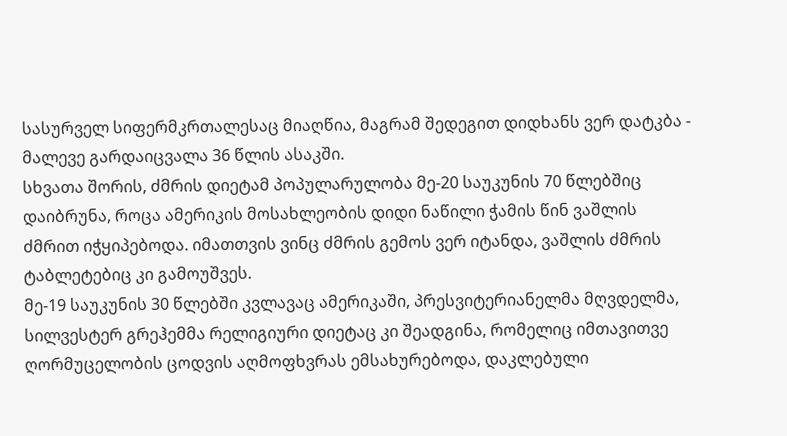სასურველ სიფერმკრთალესაც მიაღწია, მაგრამ შედეგით დიდხანს ვერ დატკბა - მალევე გარდაიცვალა 36 წლის ასაკში.
სხვათა შორის, ძმრის დიეტამ პოპულარულობა მე-20 საუკუნის 70 წლებშიც დაიბრუნა, როცა ამერიკის მოსახლეობის დიდი ნაწილი ჭამის წინ ვაშლის ძმრით იჭყიპებოდა. იმათთვის ვინც ძმრის გემოს ვერ იტანდა, ვაშლის ძმრის ტაბლეტებიც კი გამოუშვეს.
მე-19 საუკუნის 30 წლებში კვლავაც ამერიკაში, პრესვიტერიანელმა მღვდელმა, სილვესტერ გრეჰემმა რელიგიური დიეტაც კი შეადგინა, რომელიც იმთავითვე ღორმუცელობის ცოდვის აღმოფხვრას ემსახურებოდა, დაკლებული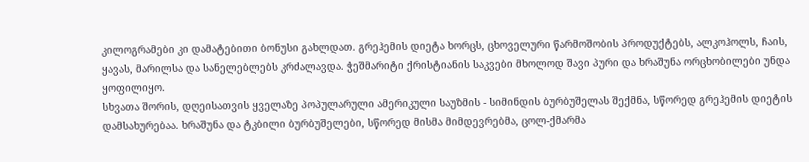კილოგრამები კი დამატებითი ბონუსი გახლდათ. გრეჰემის დიეტა ხორცს, ცხოველური წარმოშობის პროდუქტებს, ალკოჰოლს, ჩაის, ყავას, მარილსა და სანელებლებს კრძალავდა. ჭეშმარიტი ქრისტიანის საკვები მხოლოდ შავი პური და ხრაშუნა ორცხობილები უნდა ყოფილიყო.
სხვათა შორის, დღეისათვის ყველაზე პოპულარული ამერიკული საუზმის - სიმინდის ბურბუშელას შექმნა, სწორედ გრეჰემის დიეტის დამსახურებაა. ხრაშუნა და ტკბილი ბურბუშელები, სწორედ მისმა მიმდევრებმა, ცოლ-ქმარმა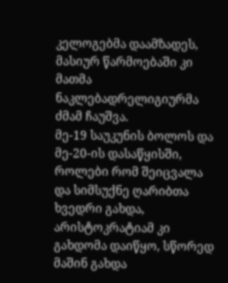კელოგებმა დაამზადეს, მასიურ წარმოებაში კი მათმა  ნაკლებადრელიგიურმა ძმამ ჩაუშვა.
მე-19 საუკუნის ბოლოს და მე-20-ის დასაწყისში, როლები რომ შეიცვალა და სიმსუქნე ღარიბთა ხვედრი გახდა, არისტოკრატიამ კი გახდომა დაიწყო, სწორედ მაშინ გახდა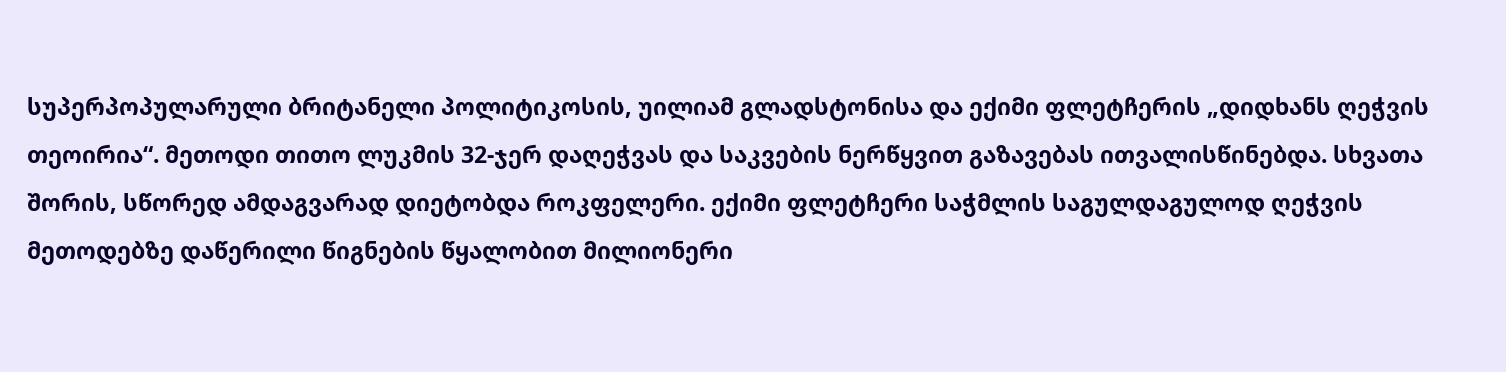სუპერპოპულარული ბრიტანელი პოლიტიკოსის, უილიამ გლადსტონისა და ექიმი ფლეტჩერის „დიდხანს ღეჭვის თეოირია“. მეთოდი თითო ლუკმის 32-ჯერ დაღეჭვას და საკვების ნერწყვით გაზავებას ითვალისწინებდა. სხვათა შორის, სწორედ ამდაგვარად დიეტობდა როკფელერი. ექიმი ფლეტჩერი საჭმლის საგულდაგულოდ ღეჭვის   მეთოდებზე დაწერილი წიგნების წყალობით მილიონერი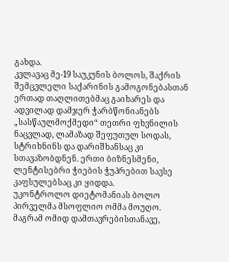გახდა.
კვლავაც მე-19 საუკუნის ბოლოს, შაქრის შემცვლელი საქარინის გამოგონებასთან ერთად თაღლითებმაც გაიხარეს და ადვილად დამჯერ ჭარბწონიანებს „სასწაულმოქმედი“ თეთრი ფხვნილის ნაცვლად, ლამაზად შეფუთულ სოდას, სტრიხნინს და დარიშხანსაც კი სთავაზობდნენ. ერთი ბიზნესმენი, ლენტისებრი ჭიების ჭუპრებით სავსე კაფსულებსაც კი ყიდდა.
უკონტროლო დიეტომანიას ბოლო პირველმა მსოფლიო ომმა მოუღო. მაგრამ ომიდ დამთავრებისთანავე,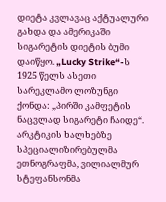დიეტა კვლავაც აქტუალური გახდა და ამერიკაში სიგარეტის დიეტის ბუმი დაიწყო. „Lucky Strike“-ს 1925 წელს ასეთი სარეკლამო ლოზუნგი ქონდა: „პირში კამფეტის ნაცვლად სიგარეტი ჩაიდე“.
არკტიკის ხალხებზე სპეციალიზირებულმა ეთნოგრაფმა, ვილიალმურ სტეფანსონმა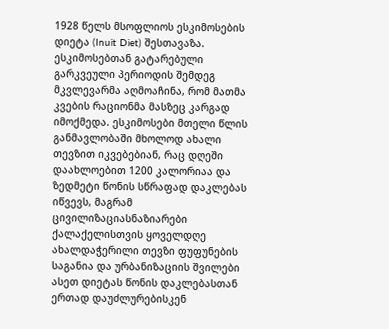1928 წელს მსოფლიოს ესკიმოსების დიეტა (Inuit Diet) შესთავაზა. ესკიმოსებთან გატარებული გარკვეული პერიოდის შემდეგ მკვლევარმა აღმოაჩინა, რომ მათმა კვების რაციონმა მასზეც კარგად იმოქმედა. ესკიმოსები მთელი წლის განმავლობაში მხოლოდ ახალი თევზით იკვებებიან, რაც დღეში დაახლოებით 1200 კალორიაა და ზედმეტი წონის სწრაფად დაკლებას იწვევს, მაგრამ ცივილიზაციასნაზიარები ქალაქელისთვის ყოველდღე ახალდაჭერილი თევზი ფუფუნების საგანია და ურბანიზაციის შვილები ასეთ დიეტას წონის დაკლებასთან ერთად დაუძლურებისკენ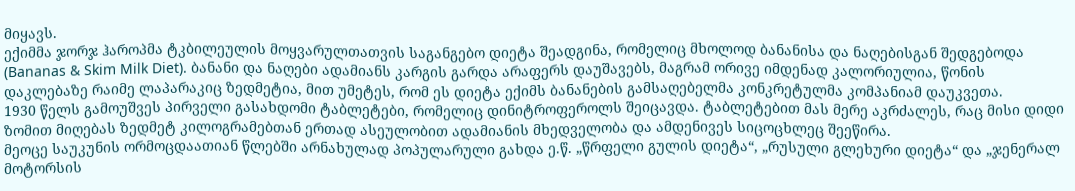მიყავს.
ექიმმა ჯორჯ ჰაროპმა ტკბილეულის მოყვარულთათვის საგანგებო დიეტა შეადგინა, რომელიც მხოლოდ ბანანისა და ნაღებისგან შედგებოდა (Bananas & Skim Milk Diet). ბანანი და ნაღები ადამიანს კარგის გარდა არაფერს დაუშავებს, მაგრამ ორივე იმდენად კალორიულია, წონის დაკლებაზე რაიმე ლაპარაკიც ზედმეტია, მით უმეტეს, რომ ეს დიეტა ექიმს ბანანების გამსაღებელმა კონკრეტულმა კომპანიამ დაუკვეთა.
1930 წელს გამოუშვეს პირველი გასახდომი ტაბლეტები, რომელიც დინიტროფეროლს შეიცავდა. ტაბლეტებით მას მერე აკრძალეს, რაც მისი დიდი ზომით მიღებას ზედმეტ კილოგრამებთან ერთად ასეულობით ადამიანის მხედველობა და ამდენივეს სიცოცხლეც შეეწირა.
მეოცე საუკუნის ორმოცდაათიან წლებში არნახულად პოპულარული გახდა ე.წ. „წრფელი გულის დიეტა“, „რუსული გლეხური დიეტა“ და „ჯენერალ მოტორსის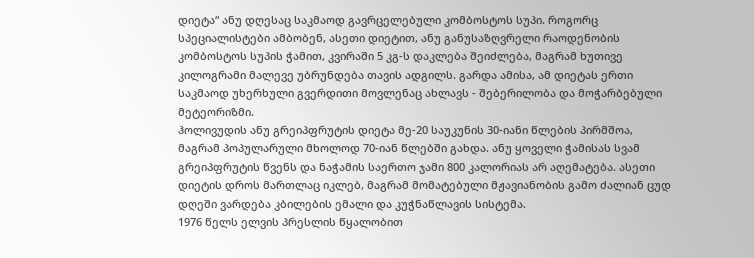დიეტა“ ანუ დღესაც საკმაოდ გავრცელებული კომბოსტოს სუპი. როგორც სპეციალისტები ამბობენ, ასეთი დიეტით, ანუ განუსაზღვრელი რაოდენობის კომბოსტოს სუპის ჭამით, კვირაში 5 კგ-ს დაკლება შეიძლება, მაგრამ ხუთივე კილოგრამი მალევე უბრუნდება თავის ადგილს. გარდა ამისა, ამ დიეტას ერთი საკმაოდ უხერხული გვერდითი მოვლენაც ახლავს - შებერილობა და მოჭარბებული მეტეორიზმი.
ჰოლივუდის ანუ გრეიპფრუტის დიეტა მე-20 საუკუნის 30-იანი წლების პირმშოა, მაგრამ პოპულარული მხოლოდ 70-იან წლებში გახდა. ანუ ყოველი ჭამისას სვამ გრეიპფრუტის წვენს და ნაჭამის საერთო ჯამი 800 კალორიას არ აღემატება. ასეთი დიეტის დროს მართლაც იკლებ, მაგრამ მომატებული მჟავიანობის გამო ძალიან ცუდ დღეში ვარდება კბილების ემალი და კუჭნაწლავის სისტემა.
1976 წელს ელვის პრესლის წყალობით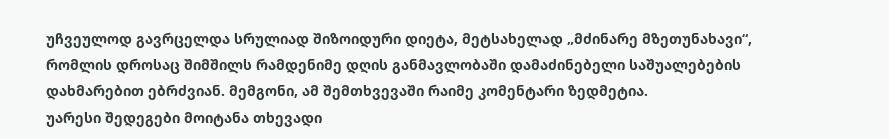უჩვეულოდ გავრცელდა სრულიად შიზოიდური დიეტა, მეტსახელად „მძინარე მზეთუნახავი“, რომლის დროსაც შიმშილს რამდენიმე დღის განმავლობაში დამაძინებელი საშუალებების დახმარებით ებრძვიან. მემგონი, ამ შემთხვევაში რაიმე კომენტარი ზედმეტია.
უარესი შედეგები მოიტანა თხევადი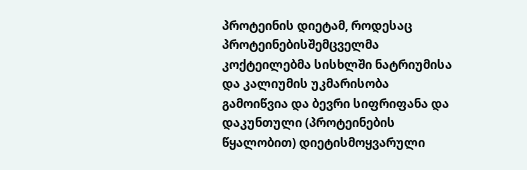პროტეინის დიეტამ, როდესაც პროტეინებისშემცველმა კოქტეილებმა სისხლში ნატრიუმისა და კალიუმის უკმარისობა გამოიწვია და ბევრი სიფრიფანა და დაკუნთული (პროტეინების წყალობით) დიეტისმოყვარული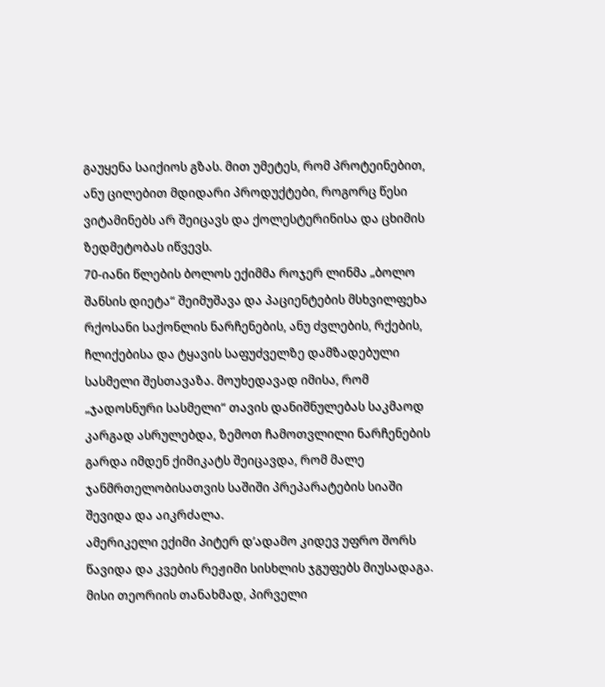გაუყენა საიქიოს გზას. მით უმეტეს, რომ პროტეინებით, ანუ ცილებით მდიდარი პროდუქტები, როგორც წესი ვიტამინებს არ შეიცავს და ქოლესტერინისა და ცხიმის ზედმეტობას იწვევს.
70-იანი წლების ბოლოს ექიმმა როჯერ ლინმა „ბოლო შანსის დიეტა“ შეიმუშავა და პაციენტების მსხვილფეხა რქოსანი საქონლის ნარჩენების, ანუ ძვლების, რქების, ჩლიქებისა და ტყავის საფუძველზე დამზადებული სასმელი შესთავაზა. მოუხედავად იმისა, რომ „ჯადოსნური სასმელი“ თავის დანიშნულებას საკმაოდ კარგად ასრულებდა, ზემოთ ჩამოთვლილი ნარჩენების გარდა იმდენ ქიმიკატს შეიცავდა, რომ მალე ჯანმრთელობისათვის საშიში პრეპარატების სიაში შევიდა და აიკრძალა.
ამერიკელი ექიმი პიტერ დ’ადამო კიდევ უფრო შორს წავიდა და კვების რეჟიმი სისხლის ჯგუფებს მიუსადაგა. მისი თეორიის თანახმად, პირველი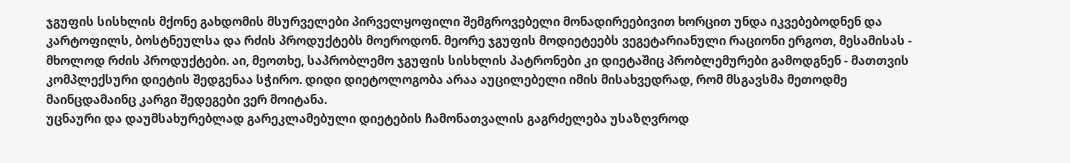ჯგუფის სისხლის მქონე გახდომის მსურველები პირველყოფილი შემგროვებელი მონადირეებივით ხორცით უნდა იკვებებოდნენ და  კარტოფილს, ბოსტნეულსა და რძის პროდუქტებს მოეროდონ. მეორე ჯგუფის მოდიეტეებს ვეგეტარიანული რაციონი ერგოთ, მესამისას - მხოლოდ რძის პროდუქტები. აი, მეოთხე, საპრობლემო ჯგუფის სისხლის პატრონები კი დიეტაშიც პრობლემურები გამოდგნენ - მათთვის კომპლექსური დიეტის შედგენაა სჭირო. დიდი დიეტოლოგობა არაა აუცილებელი იმის მისახვედრად, რომ მსგავსმა მეთოდმე მაინცდამაინც კარგი შედეგები ვერ მოიტანა.
უცნაური და დაუმსახურებლად გარეკლამებული დიეტების ჩამონათვალის გაგრძელება უსაზღვროდ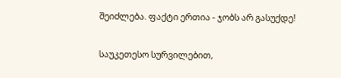შეიძლება. ფაქტი ერთია - ჯობს არ გასუქდე!

საუკეთესო სურვილებით,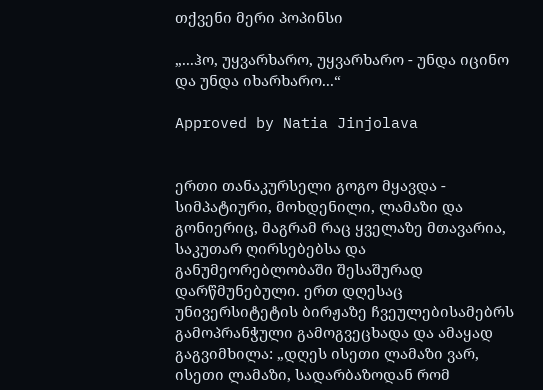თქვენი მერი პოპინსი

„...ჰო, უყვარხარო, უყვარხარო - უნდა იცინო და უნდა იხარხარო...“

Approved by Natia Jinjolava


ერთი თანაკურსელი გოგო მყავდა - სიმპატიური, მოხდენილი, ლამაზი და გონიერიც, მაგრამ რაც ყველაზე მთავარია, საკუთარ ღირსებებსა და განუმეორებლობაში შესაშურად დარწმუნებული. ერთ დღესაც უნივერსიტეტის ბირჟაზე ჩვეულებისამებრს გამოპრანჭული გამოგვეცხადა და ამაყად გაგვიმხილა: „დღეს ისეთი ლამაზი ვარ, ისეთი ლამაზი, სადარბაზოდან რომ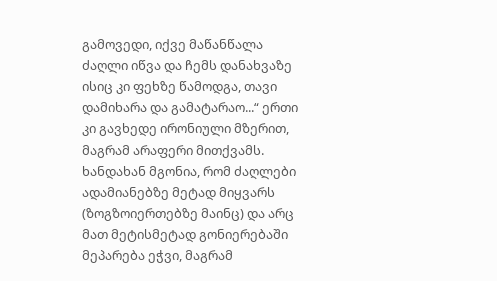გამოვედი, იქვე მაწანწალა ძაღლი იწვა და ჩემს დანახვაზე ისიც კი ფეხზე წამოდგა, თავი დამიხარა და გამატარაო...“ ერთი კი გავხედე ირონიული მზერით, მაგრამ არაფერი მითქვამს. ხანდახან მგონია, რომ ძაღლები ადამიანებზე მეტად მიყვარს (ზოგზოიერთებზე მაინც) და არც მათ მეტისმეტად გონიერებაში მეპარება ეჭვი, მაგრამ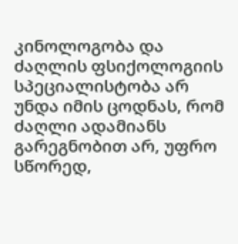კინოლოგობა და  ძაღლის ფსიქოლოგიის სპეციალისტობა არ უნდა იმის ცოდნას, რომ ძაღლი ადამიანს გარეგნობით არ, უფრო სწორედ,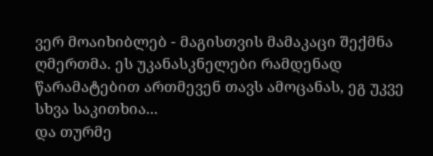ვერ მოაიხიბლებ - მაგისთვის მამაკაცი შექმნა ღმერთმა. ეს უკანასკნელები რამდენად წარამატებით ართმევენ თავს ამოცანას, ეგ უკვე სხვა საკითხია...
და თურმე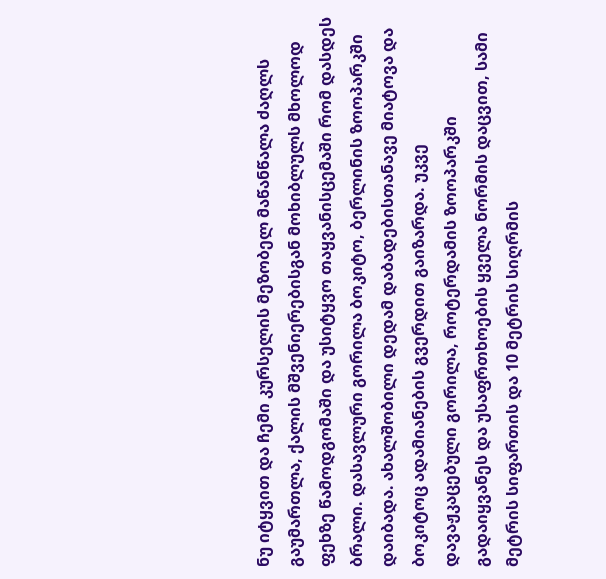ნუ იტყვით და ჩემი კურსელის მეზობელ მაწანწალა ძაღლს გაუმართლა, ქალის მშვენიერებისგან მოხიბლულს მხოლოდ ფეხზე წამოდგომაში და უსიტყვო თაყვანისცემაში რომ დასდეს ბრალი. დასავლური გორილა ბოკიტო, ბერლინის ზოოპარკში დაიბადა. ახალშობილი დედამ დაბადებისთანავე მიატოვა და ბოკიტოც ადამიანების გვერდით გაიზარდა. უკვე დავაჟკაცებული გორილა, როტერდამის ზოოპარკში გადაიყვანეს და უსაფრთხოების ყველა ნორმის დაცვით, სამი მეტრის სიფართის და 10 მეტრის სიღრმის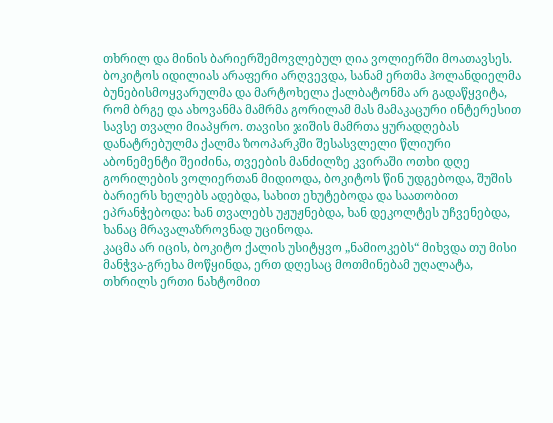თხრილ და მინის ბარიერშემოვლებულ ღია ვოლიერში მოათავსეს. ბოკიტოს იდილიას არაფერი არღვევდა, სანამ ერთმა ჰოლანდიელმა ბუნებისმოყვარულმა და მარტოხელა ქალბატონმა არ გადაწყვიტა, რომ ბრგე და ახოვანმა მამრმა გორილამ მას მამაკაცური ინტერესით სავსე თვალი მიაპყრო. თავისი ჯიშის მამრთა ყურადღებას დანატრებულმა ქალმა ზოოპარკში შესასვლელი წლიური აბონემენტი შეიძინა, თვეების მანძილზე კვირაში ოთხი დღე გორილების ვოლიერთან მიდიოდა, ბოკიტოს წინ უდგებოდა, შუშის ბარიერს ხელებს ადებდა, სახით ეხუტებოდა და საათობით ეპრანჭებოდა: ხან თვალებს უჟუჟნებდა, ხან დეკოლტეს უჩვენებდა, ხანაც მრავალაზროვნად უცინოდა.
კაცმა არ იცის, ბოკიტო ქალის უსიტყვო „ნამიოკებს“ მიხვდა თუ მისი მანჭვა-გრეხა მოწყინდა, ერთ დღესაც მოთმინებამ უღალატა, თხრილს ერთი ნახტომით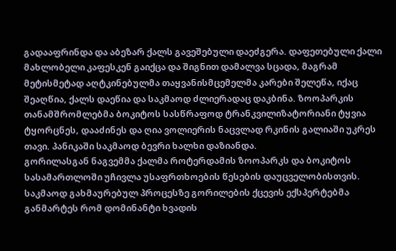გადააფრინდა და აბეზარ ქალს გავეშებული დაეძგერა. დაფეთებული ქალი მახლობელი კაფესკენ გაიქცა და შიგნით დამალვა სცადა, მაგრამ მეტისმეტად აღტკინებულმა თაყვანისმცემელმა კარები შელეწა, იქაც შეაღწია, ქალს დაეწია და საკმაოდ ძლიერადაც დაკბინა. ზოოპარკის თანამშრომლებმა ბოკიტოს სასწრაფოდ ტრანკვილიზატორიანი ტყვია ტყორცნეს, დააძინეს და ღია ვოლიერის ნაცვლად რკინის გალიაში უკრეს თავი. პანიკაში საკმაოდ ბევრი ხალხი დაზიანდა.
გორილასგან ნაგვემმა ქალმა როტერდამის ზოოპარკს და ბოკიტოს სასამართლოში უჩივლა უსაფრთხოების წესების დაუცველობისთვის. საკმაოდ გახმაურებულ პროცესზე გორილების ქცევის ექსპერტებმა განმარტეს რომ დომინანტი ხვადის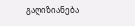გაღიზიანება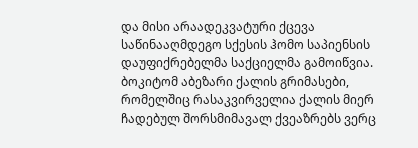და მისი არაადეკვატური ქცევა საწინააღმდეგო სქესის ჰომო საპიენსის დაუფიქრებელმა საქციელმა გამოიწვია. ბოკიტომ აბეზარი ქალის გრიმასები, რომელშიც რასაკვირველია ქალის მიერ ჩადებულ შორსმიმავალ ქვეაზრებს ვერც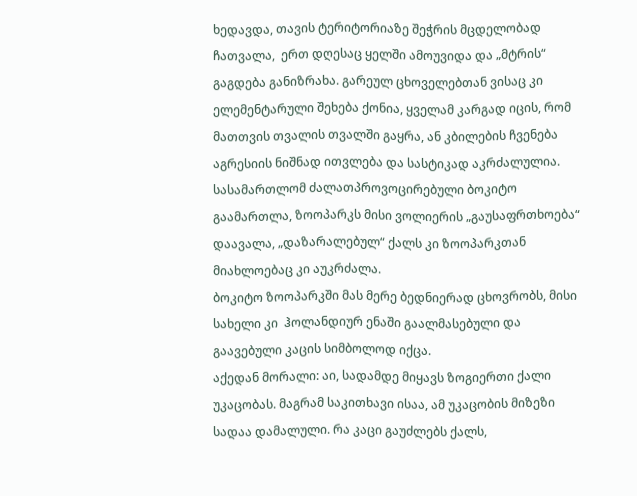ხედავდა, თავის ტერიტორიაზე შეჭრის მცდელობად ჩათვალა,  ერთ დღესაც ყელში ამოუვიდა და „მტრის“ გაგდება განიზრახა. გარეულ ცხოველებთან ვისაც კი ელემენტარული შეხება ქონია, ყველამ კარგად იცის, რომ მათთვის თვალის თვალში გაყრა, ან კბილების ჩვენება აგრესიის ნიშნად ითვლება და სასტიკად აკრძალულია. სასამართლომ ძალათპროვოცირებული ბოკიტო გაამართლა, ზოოპარკს მისი ვოლიერის „გაუსაფრთხოება“ დაავალა, „დაზარალებულ“ ქალს კი ზოოპარკთან მიახლოებაც კი აუკრძალა.
ბოკიტო ზოოპარკში მას მერე ბედნიერად ცხოვრობს, მისი სახელი კი  ჰოლანდიურ ენაში გაალმასებული და გაავებული კაცის სიმბოლოდ იქცა.
აქედან მორალი: აი, სადამდე მიყავს ზოგიერთი ქალი უკაცობას. მაგრამ საკითხავი ისაა, ამ უკაცობის მიზეზი სადაა დამალული. რა კაცი გაუძლებს ქალს,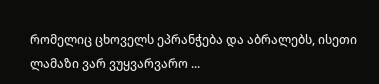რომელიც ცხოველს ეპრანჭება და აბრალებს, ისეთი ლამაზი ვარ ვუყვარვარო ...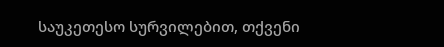საუკეთესო სურვილებით, თქვენი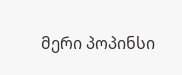მერი პოპინსი